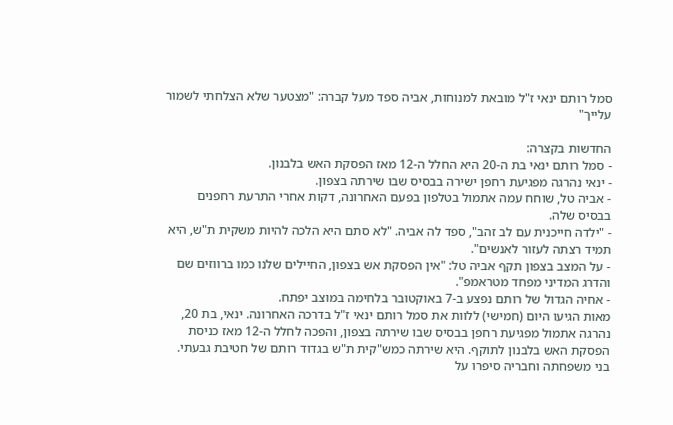סמל רותם ינאי ז"ל מובאת למנוחות, אביה ספד מעל קברה: "מצטער שלא הצלחתי לשמור עלייך"

החדשות בקצרה:
- סמל רותם ינאי בת ה-20 היא החלל ה-12 מאז הפסקת האש בלבנון.
- ינאי נהרגה מפגיעת רחפן ישירה בבסיס שבו שירתה בצפון.
- אביה טל, שוחח עמה אתמול בטלפון בפעם האחרונה, דקות אחרי התרעת רחפנים בבסיס שלה.
- "ילדה חייכנית עם לב זהב", ספד לה אביה. "לא סתם היא הלכה להיות משקית ת"ש, היא תמיד רצתה לעזור לאנשים".
- על המצב בצפון תקף אביה טל: "אין הפסקת אש בצפון, החיילים שלנו כמו ברווזים שם והדרג המדיני מפחד מטראמפ".
- אחיה הגדול של רותם נפצע ב-7 באוקטובר בלחימה במוצב יפתח.
מאות הגיעו היום (חמישי) ללוות את סמל רותם ינאי ז"ל בדרכה האחרונה. ינאי, בת 20, נהרגה אתמול מפגיעת רחפן בבסיס שבו שירתה בצפון, והפכה לחלל ה-12 מאז כניסת הפסקת האש בלבנון לתוקף. היא שירתה כמש"קית ת"ש בגדוד רותם של חטיבת גבעתי. בני משפחתה וחבריה סיפרו על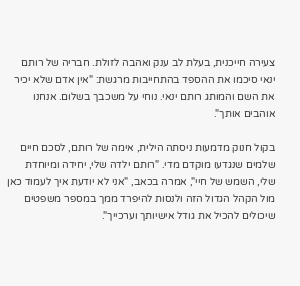צעירה חייכנית, בעלת לב ענק ואהבה לזולת. חבריה של רותם ינאי סיכמו את ההספד בהתחייבות מרגשת: "אין אדם שלא יכיר את השם והמותג רותם ינאי. נוחי על משכבך בשלום. אנחנו אוהבים אותך".

בקול חנוק מדמעות ניסתה הילית, אימה של רותם, לסכם חיים שלמים שנגדעו מוקדם מדי. "רותם ילדה שלי, יחידה ומיוחדת שלי, השמש של חיי", אמרה בכאב, "אני לא יודעת איך לעמוד כאן מול הקהל הגדול הזה ולנסות להיפרד ממך במספר משפטים שיכולים להכיל את גודל אישיותך וערכייך".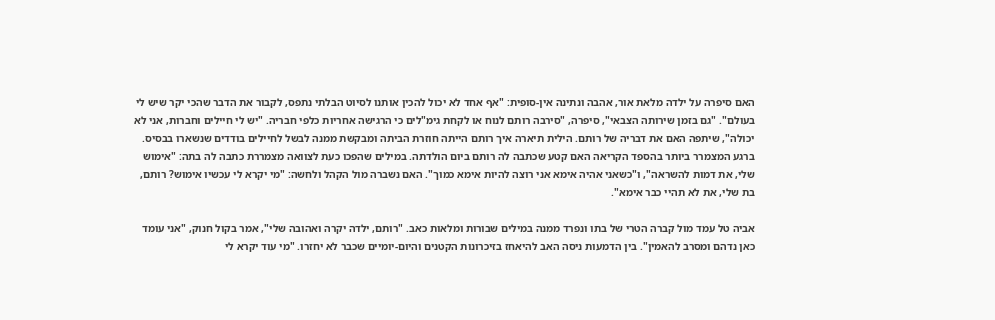האם סיפרה על ילדה מלאת אור, אהבה ונתינה אין-סופית: "אף אחד לא יכול להכין אותנו לסיוט הבלתי נתפס, לקבור את הדבר שהכי יקר שיש לי בעולם". "גם בזמן שירותה הצבאי", סיפרה, "סירבה רותם לנוח או לקחת גימ"לים כי הרגישה אחריות כלפי חבריה. "יש לי חיילים וחברות, אני לא יכולה", שיתפה האם את דבריה של רותם. הילית תיארה איך רותם הייתה חוזרת הביתה ומבקשת ממנה לבשל לחיילים בודדים שנשארו בבסיס.
ברגע המצמרר ביותר בהספד הקריאה האם קטע שכתבה לה רותם ביום הולדתה. במילים שהפכו כעת לצוואה מצמררת כתבה לה בתה: "אימוש שלי, את דמות להשראה", ו"כשאני אהיה אימא אני רוצה להיות אימא כמוך". האם נשברה מול הקהל ולחשה: "מי יקרא לי עכשיו אימוש? רותם, בת שלי, את לא תהיי כבר אימא".

אביה טל עמד מול קברה הטרי של בתו ונפרד ממנה במילים שבורות ומלאות כאב. "רותם, ילדה יקרה ואהובה שלי", אמר בקול חנוק, "אני עומד כאן נדהם ומסרב להאמין". בין הדמעות ניסה האב להיאחז בזיכרונות הקטנים והיום-יומיים שכבר לא יחזרו. "מי עוד יקרא לי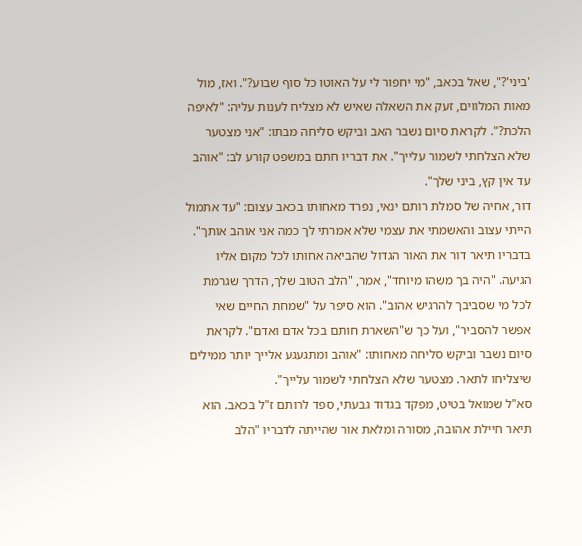'ביני'?", שאל בכאב, "מי יחפור לי על האוטו כל סוף שבוע?". ואז, מול מאות המלווים, זעק את השאלה שאיש לא מצליח לענות עליה: "לאיפה הלכת?". לקראת סיום נשבר האב וביקש סליחה מבתו: "אני מצטער שלא הצלחתי לשמור עלייך". את דבריו חתם במשפט קורע לב: "אוהב עד אין קץ, ביני שלך".
דור, אחיה של סמלת רותם ינאי, נפרד מאחותו בכאב עצום: "עד אתמול הייתי עצוב והאשמתי את עצמי שלא אמרתי לך כמה אני אוהב אותך". בדבריו תיאר דור את האור הגדול שהביאה אחותו לכל מקום אליו הגיעה. "היה בך משהו מיוחד", אמר, "הלב הטוב שלך, הדרך שגרמת לכל מי שסביבך להרגיש אהוב". הוא סיפר על "שמחת החיים שאי אפשר להסביר", ועל כך ש"השארת חותם בכל אדם ואדם". לקראת סיום נשבר וביקש סליחה מאחותו: "אוהב ומתגעגע אלייך יותר ממילים שיצליחו לתאר. מצטער שלא הצלחתי לשמור עלייך".
סא"ל שמואל בטיט, מפקד בגדוד גבעתי, ספד לרותם ז"ל בכאב. הוא תיאר חיילת אהובה, מסורה ומלאת אור שהייתה לדבריו "הלב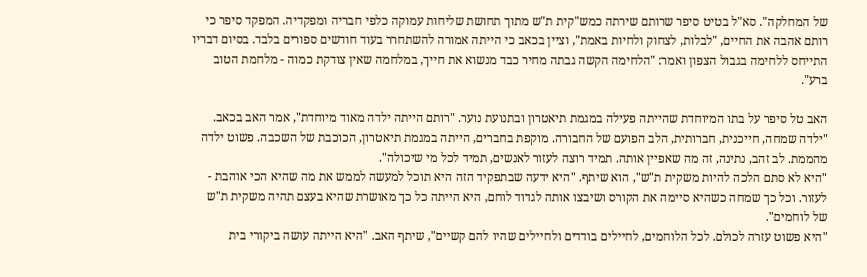של המחלקה". סא"ל בטיט סיפר שרותם שירתה כמש"קית ת"ש מתוך תחושת שליחות עמוקה כלפי חבריה ומפקדיה. המפקד סיפר כי רותם אהבה את החיים, "לבלות, לצחוק ולחיות באמת", וציין בכאב כי הייתה אמורה להשתחרר בעוד חודשים ספורים בלבד. בסיום דבריו התייחס ללחימה בגבול הצפון ואמר: "הלחימה הקשה גבתה מחיר כבד מנשוא את חייך, במלחמה שאין צודקת כמוה - מלחמת הטוב ברע".

האב טל סיפר על בתו המיוחדת שהייתה פעילה במגמת תיאטרון ובתנועת נוער. "רותם הייתה ילדה מאוד מיוחדת", אמר האב בכאב. "ילדה שמחה, חייכנית, חברותית, הלב הפועם של החבורה. מוקפת בחברים, הייתה במגמת תיאטרון, הכוכבת של השכבה. פשוט ילדה מהממת. לב זהב, נתינה, זה מה שאפיין אותה. תמיד רוצה לעזור לאנשים, תמיד לכל מי שיכולה".
"היא לא סתם הלכה להיות משקית ת"ש", הוא שיתף. "היא ידעה שבתפקיד הזה היא תוכל למעשה לממש את מה שהיא הכי אוהבת - לעזור. וכל כך שמחה כשהיא סיימה את הקורס ושיבצו אותה לגדוד לוחם, היא הייתה כל כך מאושרת שהיא בעצם תהיה משקית ת"ש של לוחמים".
"היא פשוט עזרה לכולם. לכל הלוחמים, לחיילים בודדים ולחיילים שהיו להם קשיים", שיתף האב. "היא הייתה עושה ביקורי בית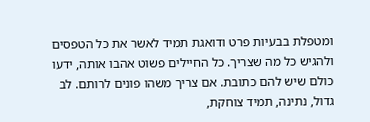ומטפלת בבעיות פרט ודואגת תמיד לאשר את כל הטפסים ולהגיש כל מה שצריך. כל החיילים פשוט אהבו אותה, ידעו כולם שיש להם כתובת. אם צריך משהו פונים לרותם. לב גדול, נתינה, תמיד צוחקת,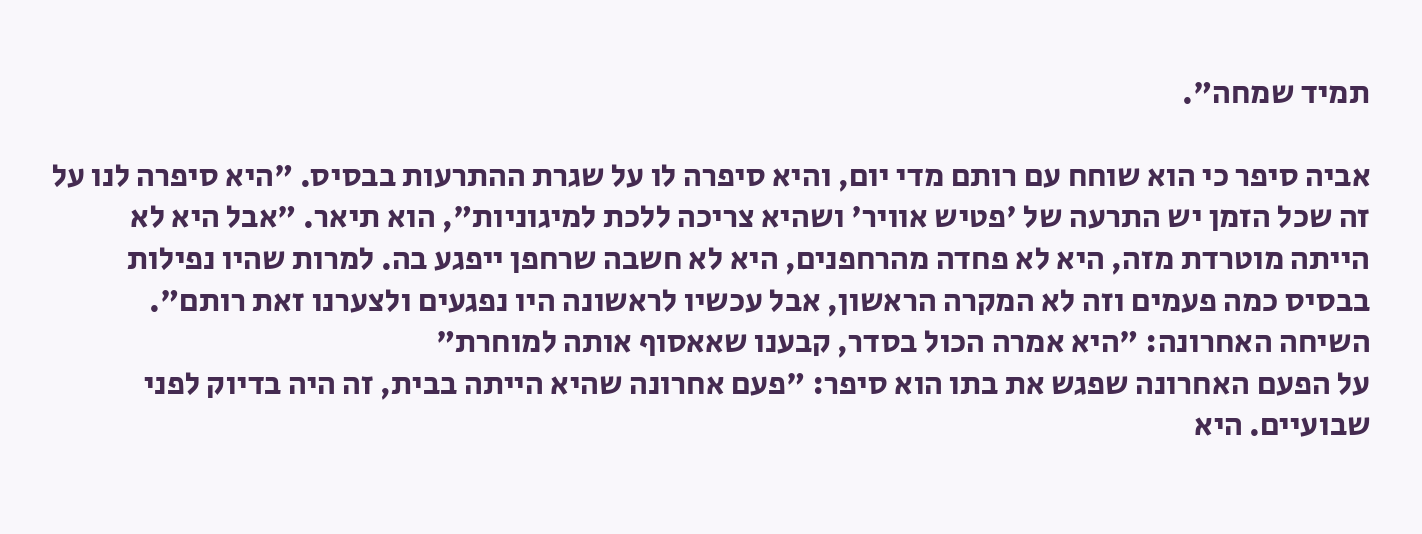תמיד שמחה".

אביה סיפר כי הוא שוחח עם רותם מדי יום, והיא סיפרה לו על שגרת ההתרעות בבסיס. "היא סיפרה לנו על זה שכל הזמן יש התרעה של 'פטיש אוויר' ושהיא צריכה ללכת למיגוניות", הוא תיאר. "אבל היא לא הייתה מוטרדת מזה, היא לא פחדה מהרחפנים, היא לא חשבה שרחפן ייפגע בה. למרות שהיו נפילות בבסיס כמה פעמים וזה לא המקרה הראשון, אבל עכשיו לראשונה היו נפגעים ולצערנו זאת רותם".
השיחה האחרונה: "היא אמרה הכול בסדר, קבענו שאאסוף אותה למוחרת"
על הפעם האחרונה שפגש את בתו הוא סיפר: "פעם אחרונה שהיא הייתה בבית, זה היה בדיוק לפני שבועיים. היא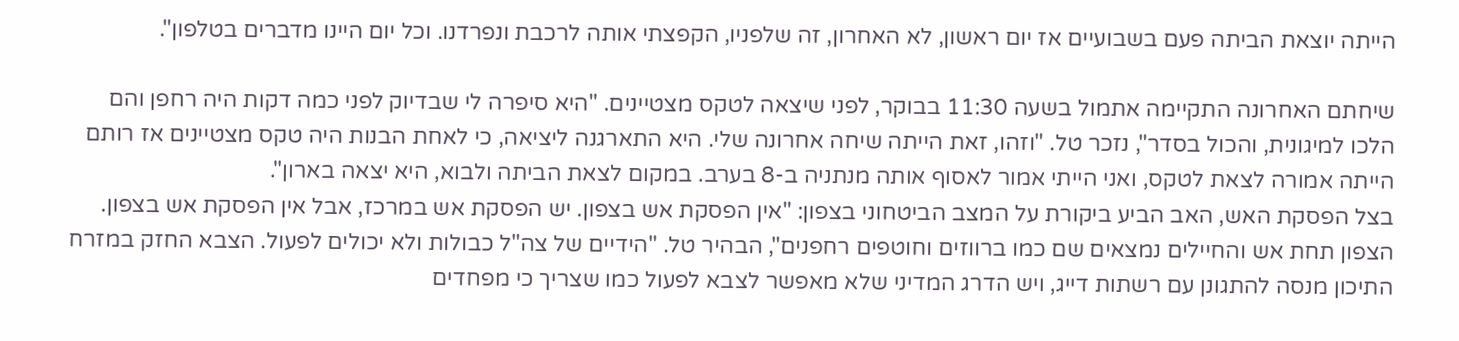הייתה יוצאת הביתה פעם בשבועיים אז יום ראשון, לא האחרון, זה שלפניו, הקפצתי אותה לרכבת ונפרדנו. וכל יום היינו מדברים בטלפון".

שיחתם האחרונה התקיימה אתמול בשעה 11:30 בבוקר, לפני שיצאה לטקס מצטיינים. "היא סיפרה לי שבדיוק לפני כמה דקות היה רחפן והם הלכו למיגונית, והכול בסדר", נזכר טל. "וזהו, זאת הייתה שיחה אחרונה שלי. היא התארגנה ליציאה, כי לאחת הבנות היה טקס מצטיינים אז רותם הייתה אמורה לצאת לטקס, ואני הייתי אמור לאסוף אותה מנתניה ב-8 בערב. במקום לצאת הביתה ולבוא, היא יצאה בארון".
בצל הפסקת האש, האב הביע ביקורת על המצב הביטחוני בצפון: "אין הפסקת אש בצפון. יש הפסקת אש במרכז, אבל אין הפסקת אש בצפון. הצפון תחת אש והחיילים נמצאים שם כמו ברווזים וחוטפים רחפנים", הבהיר טל. "הידיים של צה"ל כבולות ולא יכולים לפעול. הצבא החזק במזרח התיכון מנסה להתגונן עם רשתות דייג, ויש הדרג המדיני שלא מאפשר לצבא לפעול כמו שצריך כי מפחדים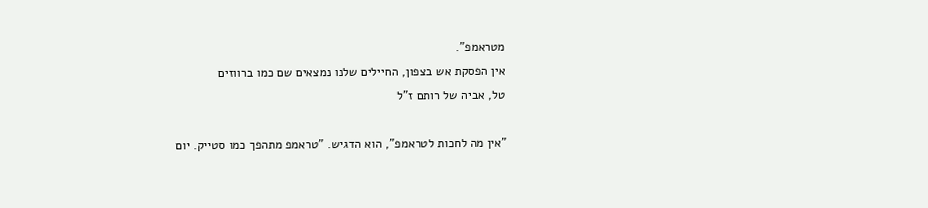מטראמפ".
אין הפסקת אש בצפון, החיילים שלנו נמצאים שם כמו ברווזים
טל, אביה של רותם ז"ל

"אין מה לחכות לטראמפ", הוא הדגיש. "טראמפ מתהפך כמו סטייק. יום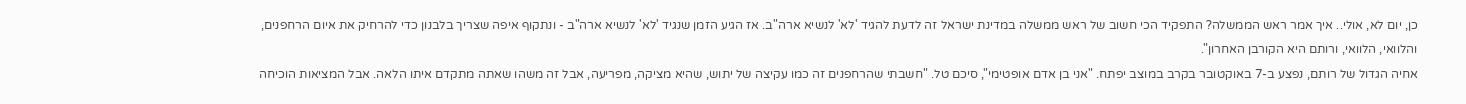כן, יום לא, אולי.. איך אמר ראש הממשלה? התפקיד הכי חשוב של ראש ממשלה במדינת ישראל זה לדעת להגיד 'לא' לנשיא ארה"ב. אז הגיע הזמן שנגיד 'לא' לנשיא ארה"ב - ונתקוף איפה שצריך בלבנון כדי להרחיק את איום הרחפנים, והלוואי, הלוואי, ורותם היא הקורבן האחרון".
אחיה הגדול של רותם, נפצע ב-7 באוקטובר בקרב במוצב יפתח. "אני בן אדם אופטימי", סיכם טל. "חשבתי שהרחפנים זה כמו עקיצה של יתוש, שהיא מציקה, מפריעה, אבל זה משהו שאתה מתקדם איתו הלאה. אבל המציאות הוכיחה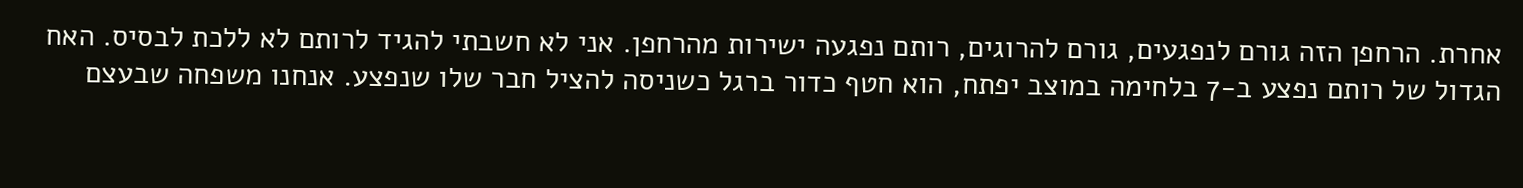אחרת. הרחפן הזה גורם לנפגעים, גורם להרוגים, רותם נפגעה ישירות מהרחפן. אני לא חשבתי להגיד לרותם לא ללכת לבסיס. האח הגדול של רותם נפצע ב-7 בלחימה במוצב יפתח, הוא חטף כדור ברגל כשניסה להציל חבר שלו שנפצע. אנחנו משפחה שבעצם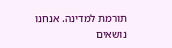תורמת למדינה. אנחנו נושאים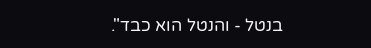בנטל - והנטל הוא כבד".